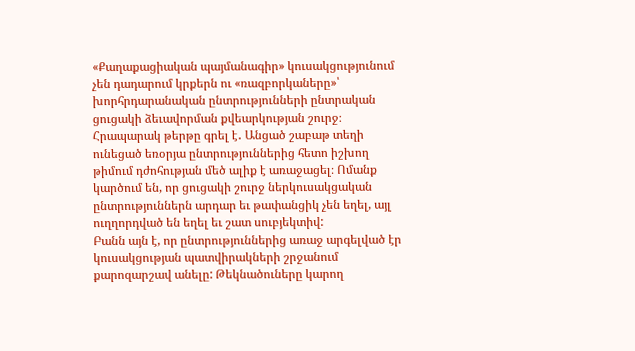«Քաղաքացիական պայմանագիր» կուսակցությունում չեն դադարում կրքերն ու «ռազբորկաները»՝ խորհրդարանական ընտրությունների ընտրական ցուցակի ձեւավորման քվեարկության շուրջ։
Հրապարակ թերթը գրել է․ Անցած շաբաթ տեղի ունեցած եռօրյա ընտրություններից հետո իշխող թիմում դժոհության մեծ ալիք է առաջացել։ Ոմանք կարծում են, որ ցուցակի շուրջ ներկուսակցական ընտրություններն արդար եւ թափանցիկ չեն եղել, այլ ուղղորդված են եղել եւ շատ սուբյեկտիվ:
Բանն այն է, որ ընտրություններից առաջ արգելված էր կուսակցության պատվիրակների շրջանում քարոզարշավ անելը: Թեկնածուները կարող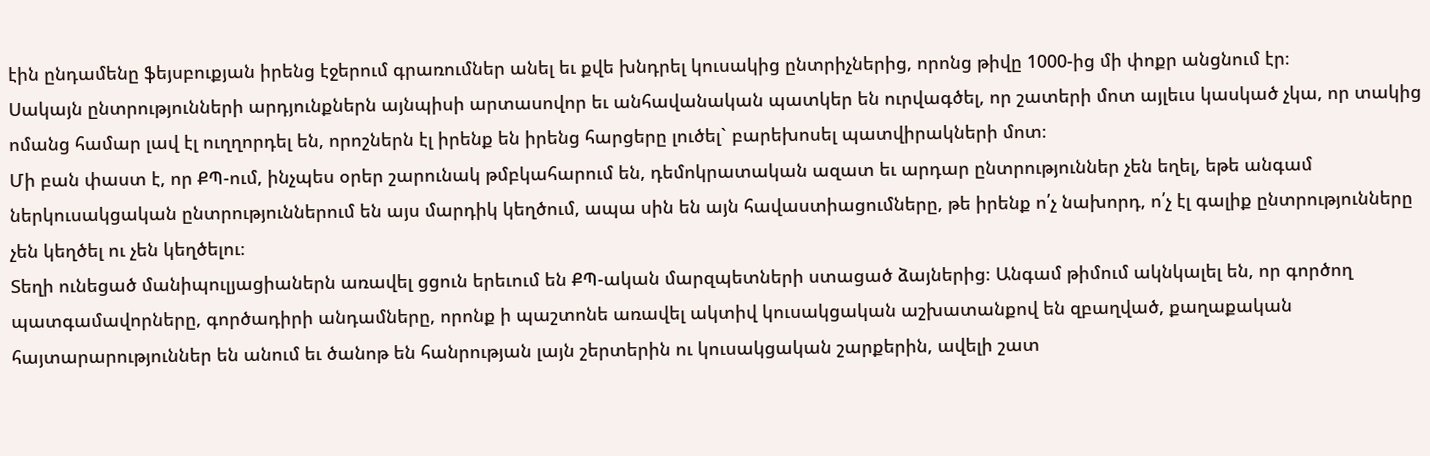էին ընդամենը ֆեյսբուքյան իրենց էջերում գրառումներ անել եւ քվե խնդրել կուսակից ընտրիչներից, որոնց թիվը 1000-ից մի փոքր անցնում էր։
Սակայն ընտրությունների արդյունքներն այնպիսի արտասովոր եւ անհավանական պատկեր են ուրվագծել, որ շատերի մոտ այլեւս կասկած չկա, որ տակից ոմանց համար լավ էլ ուղղորդել են, որոշներն էլ իրենք են իրենց հարցերը լուծել` բարեխոսել պատվիրակների մոտ։
Մի բան փաստ է, որ ՔՊ-ում, ինչպես օրեր շարունակ թմբկահարում են, դեմոկրատական ազատ եւ արդար ընտրություններ չեն եղել, եթե անգամ ներկուսակցական ընտրություններում են այս մարդիկ կեղծում, ապա սին են այն հավաստիացումները, թե իրենք ո՛չ նախորդ, ո՛չ էլ գալիք ընտրությունները չեն կեղծել ու չեն կեղծելու։
Տեղի ունեցած մանիպուլյացիաներն առավել ցցուն երեւում են ՔՊ-ական մարզպետների ստացած ձայներից։ Անգամ թիմում ակնկալել են, որ գործող պատգամավորները, գործադիրի անդամները, որոնք ի պաշտոնե առավել ակտիվ կուսակցական աշխատանքով են զբաղված, քաղաքական հայտարարություններ են անում եւ ծանոթ են հանրության լայն շերտերին ու կուսակցական շարքերին, ավելի շատ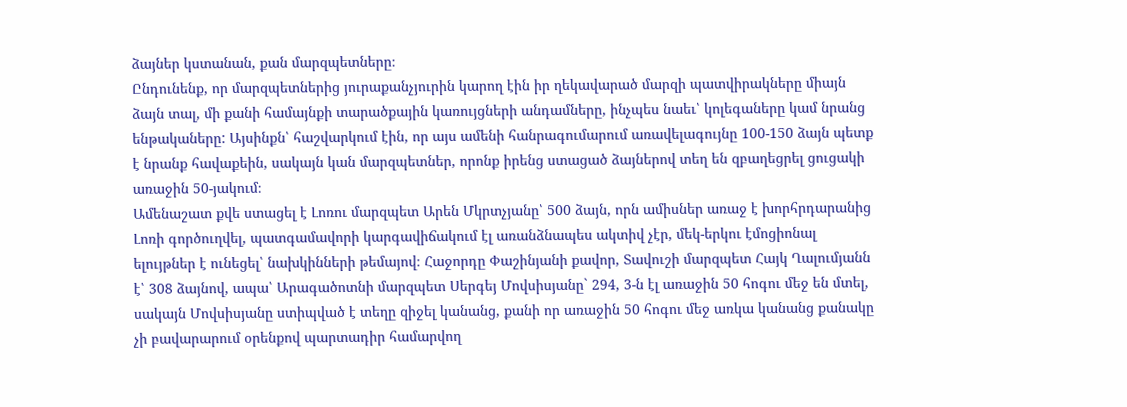ձայներ կստանան, քան մարզպետները։
Ընդունենք, որ մարզպետներից յուրաքանչյուրին կարող էին իր ղեկավարած մարզի պատվիրակները միայն ձայն տալ, մի քանի համայնքի տարածքային կառույցների անդամները, ինչպես նաեւ՝ կոլեգաները կամ նրանց ենթակաները: Այսինքն՝ հաշվարկում էին, որ այս ամենի հանրագումարում առավելագույնը 100-150 ձայն պետք է նրանք հավաքեին, սակայն կան մարզպետներ, որոնք իրենց ստացած ձայներով տեղ են զբաղեցրել ցուցակի առաջին 50-յակում։
Ամենաշատ քվե ստացել է Լոռու մարզպետ Արեն Մկրտչյանը՝ 500 ձայն, որն ամիսներ առաջ է խորհրդարանից Լոռի գործուղվել, պատգամավորի կարգավիճակում էլ առանձնապես ակտիվ չէր, մեկ-երկու էմոցիոնալ ելույթներ է ունեցել՝ նախկինների թեմայով։ Հաջորդը Փաշինյանի քավոր, Տավուշի մարզպետ Հայկ Ղալումյանն է՝ 308 ձայնով, ապա՝ Արագածոտնի մարզպետ Սերգեյ Մովսիսյանը` 294, 3-ն էլ առաջին 50 հոգու մեջ են մտել, սակայն Մովսիսյանը ստիպված է տեղը զիջել կանանց, քանի որ առաջին 50 հոգու մեջ առկա կանանց քանակը չի բավարարում օրենքով պարտադիր համարվող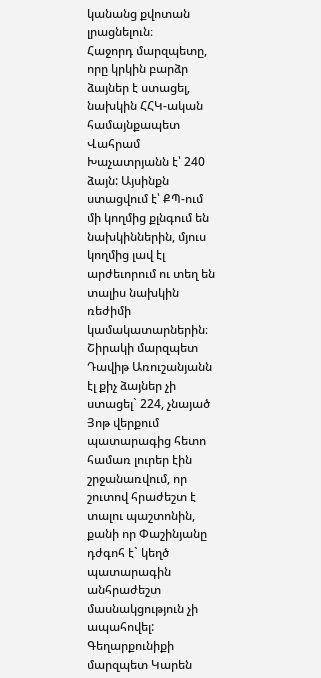կանանց քվոտան լրացնելուն։
Հաջորդ մարզպետը, որը կրկին բարձր ձայներ է ստացել, նախկին ՀՀԿ-ական համայնքապետ Վահրամ Խաչատրյանն է՝ 240 ձայն: Այսինքն ստացվում է՝ ՔՊ-ում մի կողմից քլնգում են նախկիններին, մյուս կողմից լավ էլ արժեւորում ու տեղ են տալիս նախկին ռեժիմի կամակատարներին։ Շիրակի մարզպետ Դավիթ Առուշանյանն էլ քիչ ձայներ չի ստացել` 224, չնայած Յոթ վերքում պատարագից հետո համառ լուրեր էին շրջանառվում, որ շուտով հրաժեշտ է տալու պաշտոնին, քանի որ Փաշինյանը դժգոհ է` կեղծ պատարագին անհրաժեշտ մասնակցություն չի ապահովել: Գեղարքունիքի մարզպետ Կարեն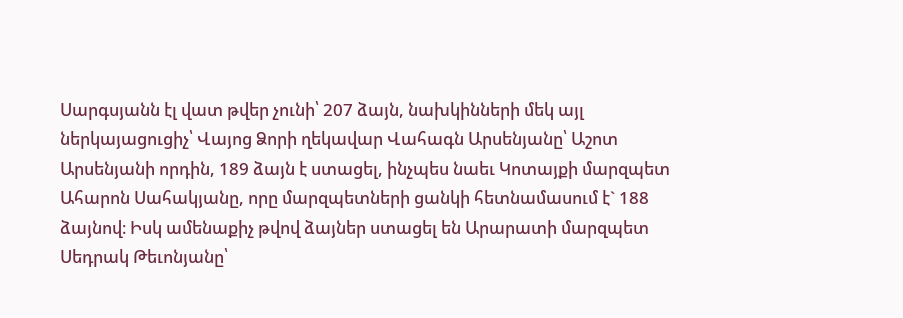Սարգսյանն էլ վատ թվեր չունի՝ 207 ձայն, նախկինների մեկ այլ ներկայացուցիչ՝ Վայոց Ձորի ղեկավար Վահագն Արսենյանը՝ Աշոտ Արսենյանի որդին, 189 ձայն է ստացել, ինչպես նաեւ Կոտայքի մարզպետ Ահարոն Սահակյանը, որը մարզպետների ցանկի հետնամասում է` 188 ձայնով։ Իսկ ամենաքիչ թվով ձայներ ստացել են Արարատի մարզպետ Սեդրակ Թեւոնյանը՝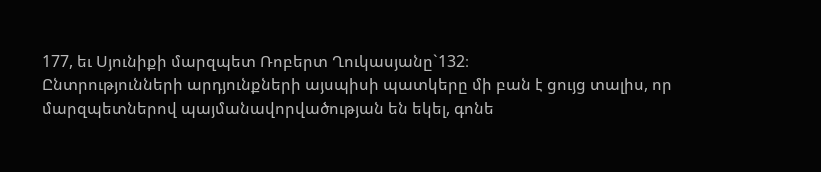177, եւ Սյունիքի մարզպետ Ռոբերտ Ղուկասյանը`132։
Ընտրությունների արդյունքների այսպիսի պատկերը մի բան է ցույց տալիս, որ մարզպետներով պայմանավորվածության են եկել, գոնե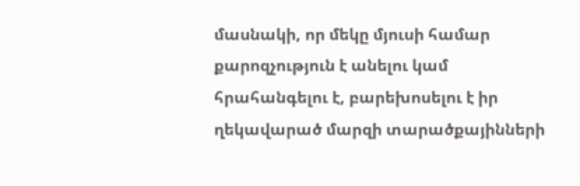մասնակի, որ մեկը մյուսի համար քարոզչություն է անելու կամ հրահանգելու է, բարեխոսելու է իր ղեկավարած մարզի տարածքայինների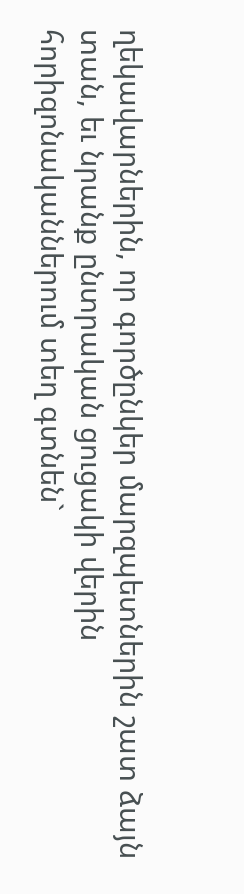ղեկավարներին, որ գործընկեր մարզպետներին շատ ձայն տան, եւ նրանք ընտրական ցուցակի վերին հորիզոնականներում տեղ գտնեն`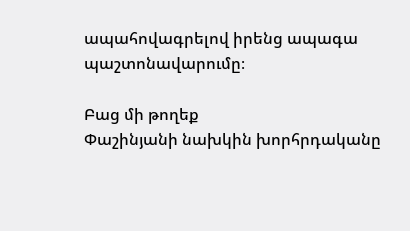ապահովագրելով իրենց ապագա պաշտոնավարումը։

Բաց մի թողեք
Փաշինյանի նախկին խորհրդականը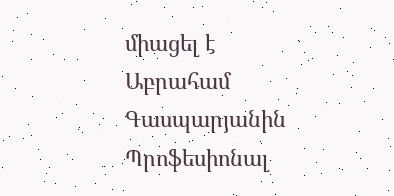միացել է Աբրահամ Գասպարյանին
Պրոֆեսիոնալ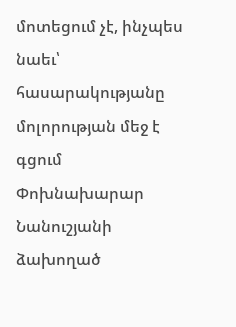մոտեցում չէ, ինչպես նաեւ՝ հասարակությանը մոլորության մեջ է գցում
Փոխնախարար Նանուշյանի ձախողած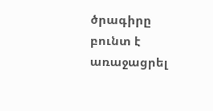ծրագիրը բունտ է առաջացրել